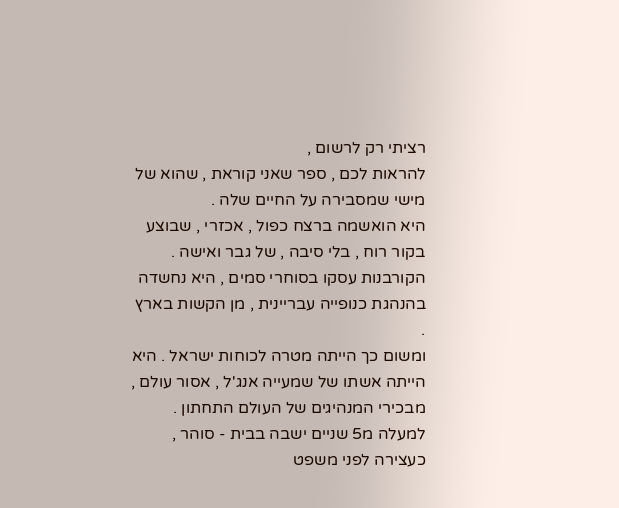רציתי רק לרשום ,
להראות לכם , ספר שאני קוראת , שהוא של מישי שמסבירה על החיים שלה .
היא הואשמה ברצח כפול , אכזרי , שבוצע בקור רוח , בלי סיבה , של גבר ואישה .
הקורבנות עסקו בסוחרי סמים , היא נחשדה בהנהגת כנופייה עבריינית , מן הקשות בארץ .
ומשום כך הייתה מטרה לכוחות ישראל . היא הייתה אשתו של שמעייה אנג'ל , אסור עולם ,
מבכירי המנהיגים של העולם התחתון . למעלה מ5 שניים ישבה בבית - סוהר , כעצירה לפני משפט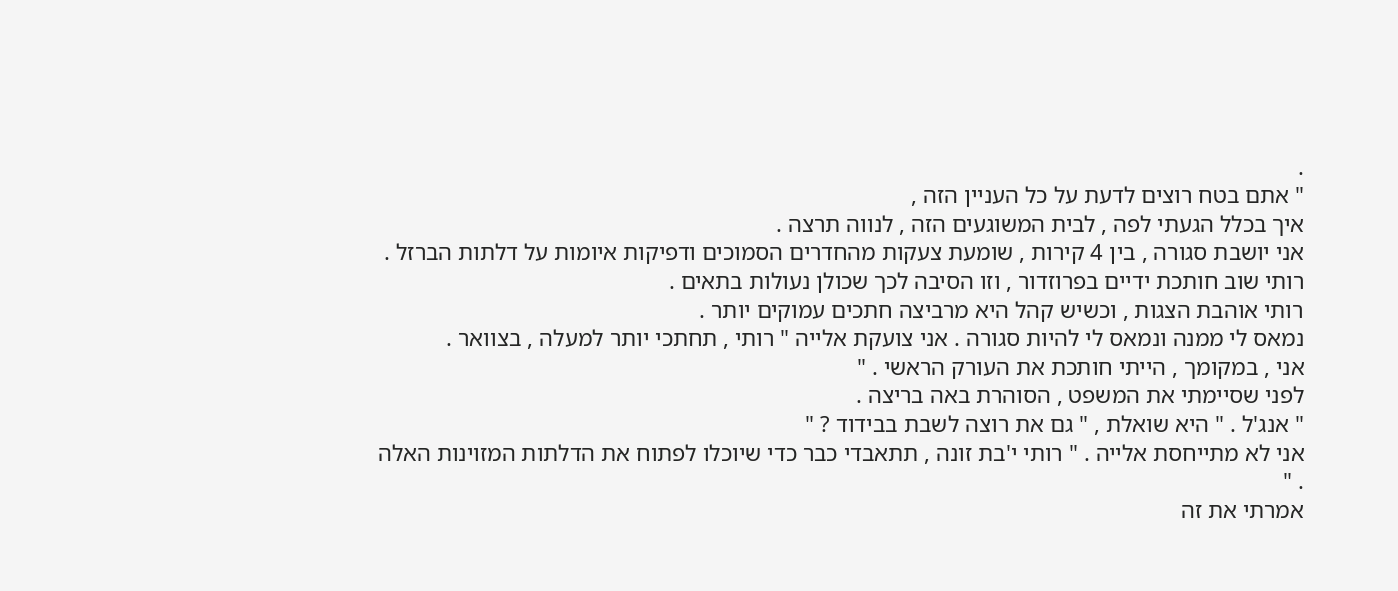.
" אתם בטח רוצים לדעת על כל העניין הזה ,
איך בכלל הגעתי לפה , לבית המשוגעים הזה , לנווה תרצה .
אני יושבת סגורה , בין 4 קירות , שומעת צעקות מהחדרים הסמוכים ודפיקות איומות על דלתות הברזל .
רותי שוב חותכת ידיים בפרוזדור , וזו הסיבה לכך שכולן נעולות בתאים .
רותי אוהבת הצגות , וכשיש קהל היא מרביצה חתכים עמוקים יותר .
נמאס לי ממנה ונמאס לי להיות סגורה . אני צועקת אלייה " רותי , תחתכי יותר למעלה , בצוואר .
אני , במקומך , הייתי חותכת את העורק הראשי . "
לפני שסיימתי את המשפט , הסוהרת באה בריצה .
" אנג'ל . " היא שואלת , " גם את רוצה לשבת בבידוד ? "
אני לא מתייחסת אלייה . " רותי י'בת זונה , תתאבדי כבר כדי שיוכלו לפתוח את הדלתות המזוינות האלה . "
אמרתי את זה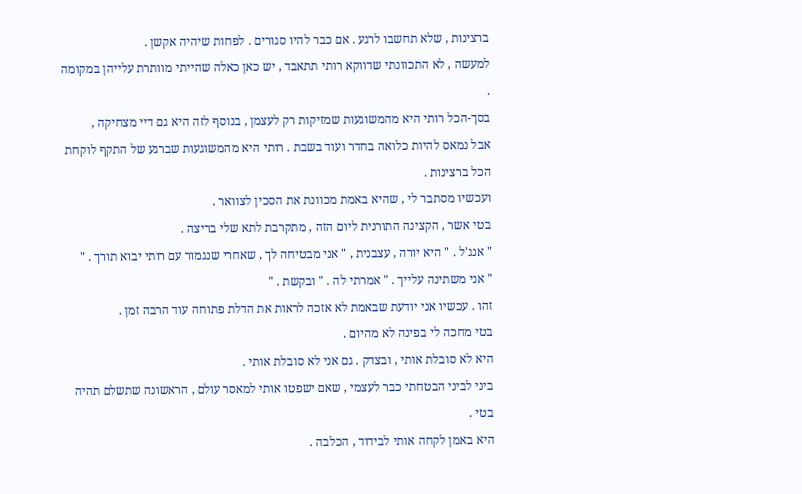ברצינות , שלא תחשבו לרגע . אם כבר להיו סגורים . לפחות שיהיה אקשן .
למעשה , לא התכוונתי שדווקא רותי תתאבד , יש כאן כאלה שהייתי מוותרת עלייהן במקומה .
בסך-הכל רותי היא מהמשוגעות שמזיקות רק לעצמן , בנוסף לזה היא גם דיי מצחיקה ,
אבל נמאס להיות כלואה בחדר ועוד בשבת . רותי היא מהמשוגעות שברגע של התקף לוקחת הכל ברצינות .
ועכשיו מסתבר לי , שהיא באמת מכוונת את הסכין לצוואר .
בטי אשר , הקצינה התורנית ליום הזה , מתקרבת לתא שלי בריצה .
" אנג'ל . " היא יורה , עצבנית , " אני מבטיחה לך , שאחרי שנגמור עם רותי יבוא תורך . "
" אני משתינה עלייך . " אמרתי לה . " ובקשת . "
זהו . עכשיו אני יודעת שבאמת לא אזכה לראות את הדלת פתוחה עוד הרבה זמן .
בטי מחכה לי בפינה לא מהיום .
היא לא סובלת אותי , ובצדק . גם אני לא סובלת אותי .
ביני לביני הבטחתי כבר לעצמי , שאם ישפטו אותי למאסר עולם , הראשונה שתשלם תהיה בטי .
היא באמן לקחה אותי לבידוד , הכלבה .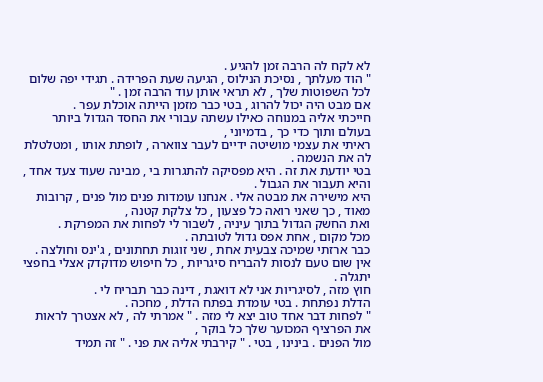לא לקח לה הרבה זמן להגיע .
" הוד מעלתך , נסיכת הנילוס , הגיעה שעת הפרידה . תגידי יפה שלום לכל השפוטות שלך , לא תראי אותן עוד הרבה זמן . "
אם מבט היה יכול להרוג , בטי כבר מזמן הייתה אוכלת עפר .
חייכתי אליה במנוחה כאילו עשתה עבורי את החסד הגדול ביותר בעולם ותוך כדי כך , בדמיוני ,
ראיתי את עצמי מושיטה ידיים לעבר צווארה , לופתת אותו , ומטלטלת לה את הנשמה .
בטי יודעת את זה . היא מפסיקה להתגרות בי , מבינה שעוד צעד אחד , והיא תעבור את הגבול .
היא מישירה את מבטה אלי . אנחנו עומדות פנים מול פנים , קרובות מאוד , כך שאני רואה כל פצעון , כל צלקת קטנה ,
ואת החשק הגדול בתוך עיניה , לשבור לי לפחות את המפרקת .
מכל מקום , אחת אפס גדול לטובתה .
כבר ארזתי שמיכה צבעית אחת , שני זוגות תחתונים , ג'ינס וחולצה .
אין שום טעם לנסות להבריח סיגריות , כל חיפוש מדוקדק אצלי בחפצי יתגלה .
חוץ מזה , לסיגריות אני לא דואגת , דינה כבר תבריח לי .
הדלת נפתחת . בטי עומדת בפתח הדלת , מחכה .
" לפחות דבר אחד טוב יצא לי מזה . " אמרתי לה , לא אצטרך לראות את הפרציף המכוער שלך כל בוקר ,
מול הפנים . בינינו , בטי . " קירבתי אליה את פני . " זה תמיד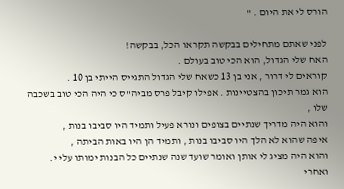הורס לי את היום . "

לפני שאתם מתחילים בבקשה תקראו הכל, בבקשה!
האח שלי הגדול, הוא הכי טוב בעולם .
קוראים לי דרור , אני בן 13 כשאח שלי הגדול התגייס הייתי בן 10 .
הוא גמר תיכון בהצטיינות . אפילו קיבל פרס מביה"ס כי היה הכי טוב בשכבה שלו ,
והוא היה מדריך שנתיים בצופים ונורא פעיל ותמיד היו סביבו בנות ,
איפה שהוא לא הלך היו סביבו בנות , ותמיד הן היו באות הביתה ,
והוא היה מציג לי אותן ואומר שועד שנה שנתיים כל הבנות ימותו עלי י.
ואחרי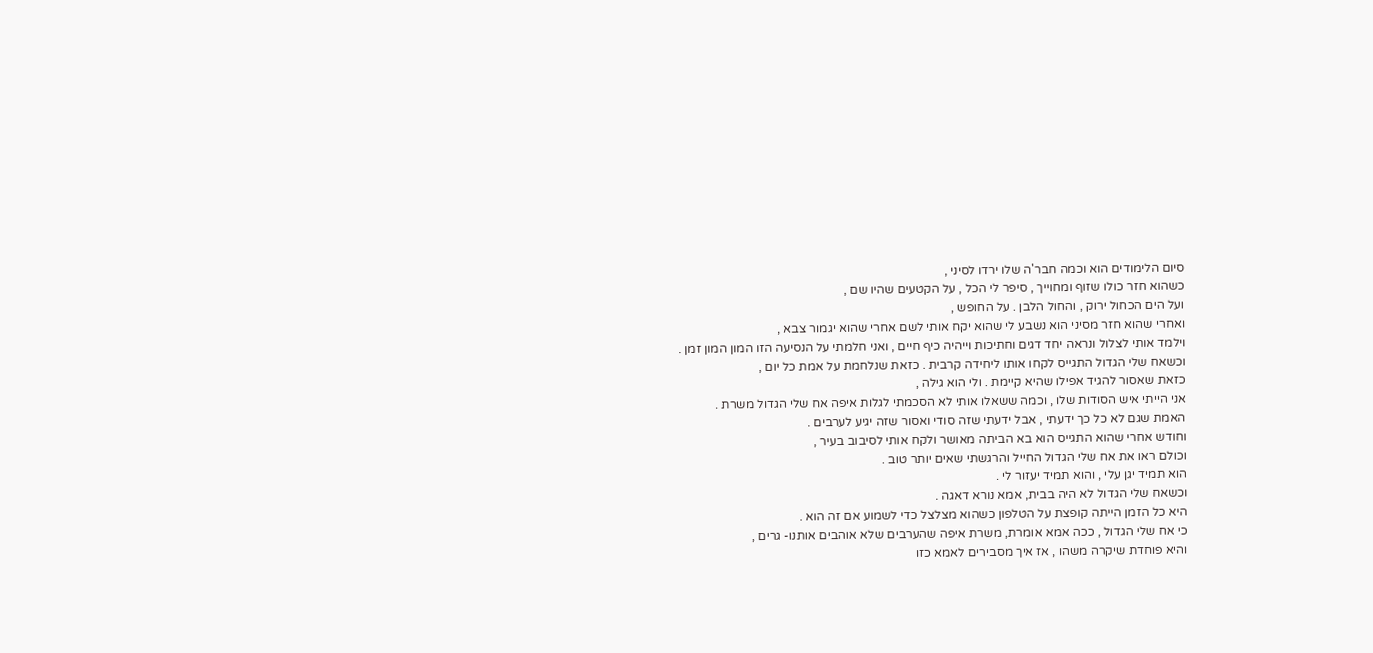סיום הלימודים הוא וכמה חבר'ה שלו ירדו לסיני ,
כשהוא חזר כולו שזוף ומחוייך , סיפר לי הכל , על הקטעים שהיו שם ,
ועל הים הכחול ירוק , והחול הלבן . על החופש ,
ואחרי שהוא חזר מסיני הוא נשבע לי שהוא יקח אותי לשם אחרי שהוא יגמור צבא ,
וילמד אותי לצלול ונראה יחד דגים וחתיכות וייהיה כיף חיים , ואני חלמתי על הנסיעה הזו המון המון זמן .
וכשאח שלי הגדול התגייס לקחו אותו ליחידה קרבית . כזאת שנלחמת על אמת כל יום ,
כזאת שאסור להגיד אפילו שהיא קיימת . ולי הוא גילה ,
אני הייתי איש הסודות שלו , וכמה ששאלו אותי לא הסכמתי לגלות איפה אח שלי הגדול משרת .
האמת שגם לא כל כך ידעתי , אבל ידעתי שזה סודי ואסור שזה יגיע לערבים .
וחודש אחרי שהוא התגייס הוא בא הביתה מאושר ולקח אותי לסיבוב בעיר ,
וכולם ראו את אח שלי הגדול החייל והרגשתי שאים יותר טוב .
הוא תמיד יגן עלי , והוא תמיד יעזור לי .
וכשאח שלי הגדול לא היה בבית, אמא נורא דאגה .
היא כל הזמן הייתה קופצת על הטלפון כשהוא מצלצל כדי לשמוע אם זה הוא .
כי אח שלי הגדול , ככה אמא אומרת, משרת איפה שהערבים שלא אוהבים אותנו- גרים ,
והיא פוחדת שיקרה משהו , אז איך מסבירים לאמא כזו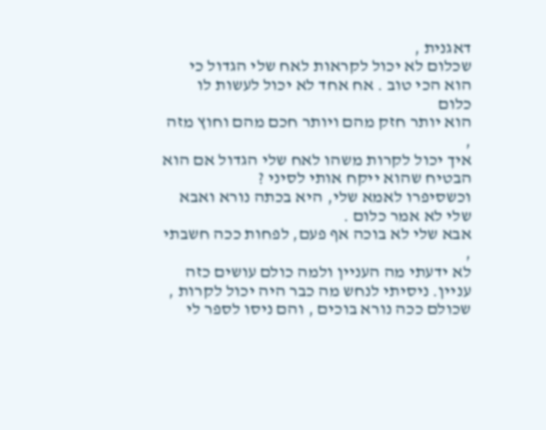דאגנית ,
שכלום לא יכול לקראות לאח שלי הגדול כי הוא הכי טוב . אח אחד לא יכול לעשות לו כלום
הוא יותר חזק מהם ויותר חכם מהם וחוץ מזה ,
איך יכול לקרות משהו לאח שלי הגדול אם הוא הבטיח שהוא ייקח אותי לסיני ?
וכשסיפרו לאמא שלי, היא בכתה נורא ואבא שלי לא אמר כלום .
אבא שלי לא בוכה אף פעם, לפחות ככה חשבתי ,
לא ידעתי מה העניין ולמה כולם עושים כזה עניין. ניסיתי לנחש מה כבר היה יכול לקרות ,
שכולם ככה נורא בוכים , והם ניסו לספר לי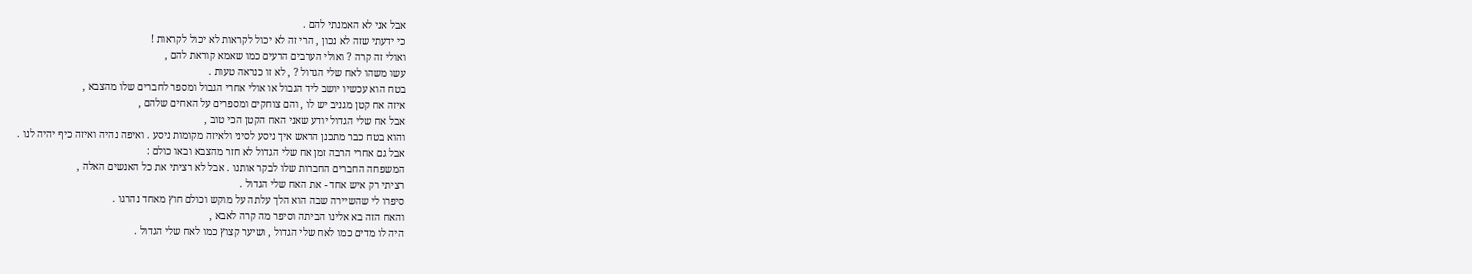אבל אני לא האמנתי להם .
כי ידעתי שזה לא נכון , הרי זה לא יכול לקראות לא יכול לקראות !
ואולי זה קרה ? ואולי הערבים הרעים כמו שאמא קוראת להם ,
עשו משהו לאח שלי הגדול ? , לא זו כנראה טעות .
בטח הוא עכשיו יושב ליד הגבול או אולי אחרי הגבול ומספר לחברים שלו מהצבא ,
איזה אח קטן מגניב יש לו , והם צוחקים ומספרים על האחים שלהם ,
אבל אח שלי הגדול יודע שאני האח הקטן הכי טוב ,
והוא בטח כבר מתכנן הראש איך ניסע לסיני ולאיזה מקומות ניסע . ואיפה נהיה ואיזה כיף יהיה לנו .
אבל גם אחרי הרבה זמן אח שלי הגדול לא חזר מהצבא ובאו כולם :
המשפחה החברים החברות שלו לבקר אותנו . אבל לא רציתי את כל האנשים האלה ,
רציתי רק איש אחד - את האח שלי הגדול .
סיפרו לי שהשיירה שבה הוא הלך עלתה על מוקש וכולם חוץ מאחד נהרגו .
והאח הזה בא אלינו הביתה וסיפר מה קרה לאבא ,
היה לו מדים כמו לאח שלי הגדול , ושיער קצוץ כמו לאח שלי הגדול .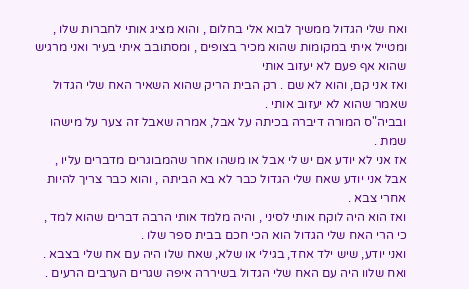ואח שלי הגדול ממשיך לבוא אלי בחלום , והוא מציג אותי לחברות שלו ,
ומטייל איתי במקומות שהוא מכיר בצופים , ומסתובב איתי בעיר ואני מרגיש שהוא אף פעם לא יעזוב אותי
ואז אני קם, והוא לא שם . רק הבית הריק שהוא השאיר האח שלי הגדול שאמר שהוא לא יעזוב אותי .
ובביה"ס המורה דיברה בכיתה על אבל, אמרה שאבל זה צער על מישהו שמת .
אז אני לא יודע אם יש לי אבל או משהו אחר שהמבוגרים מדברים עליו ,
אבל אני יודע שאח שלי הגדול כבר לא בא הביתה , והוא כבר צריך להיות אחרי צבא .
ואז הוא היה לוקח אותי לסיני , והיה מלמד אותי הרבה דברים שהוא למד ,
כי הרי האח שלי הגדול הוא הכי חכם בבית ספר שלו .
ואני יודע, שיש ילד אחד, בגילי או שלא, שאח שלו היה עם אח שלי בצבא .
ואח שלוו היה עם האח שלי הגדול בשיררה איפה שגרים הערבים הרעים .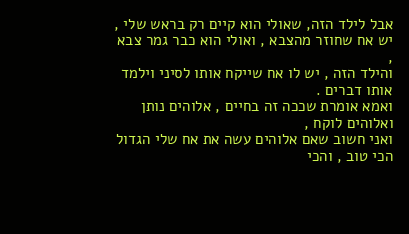אבל לילד הזה, שאולי הוא קיים רק בראש שלי , יש אח שחוזר מהצבא , ואולי הוא כבר גמר צבא ,
והילד הזה , יש לו אח שייקח אותו לסיני וילמד אותו דברים .
ואמא אומרת שככה זה בחיים , אלוהים נותן ואלוהים לוקח ,
ואני חשוב שאם אלוהים עשה את אח שלי הגדול הכי טוב , והכי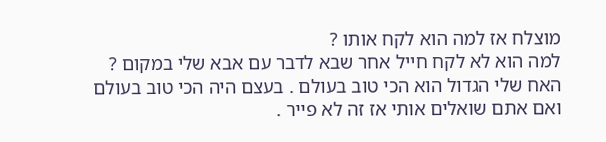מוצלח אז למה הוא לקח אותו ?
למה הוא לא לקח חייל אחר שבא לדבר עם אבא שלי במקום ?
האח שלי הגדול הוא הכי טוב בעולם . בעצם היה הכי טוב בעולם
ואם אתם שואלים אותי אז זה לא פייר .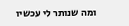ומה שנותר לי עכשיו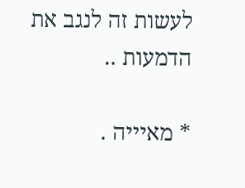לעשות זה לנגב את הדמעות ..

* מאיייה .